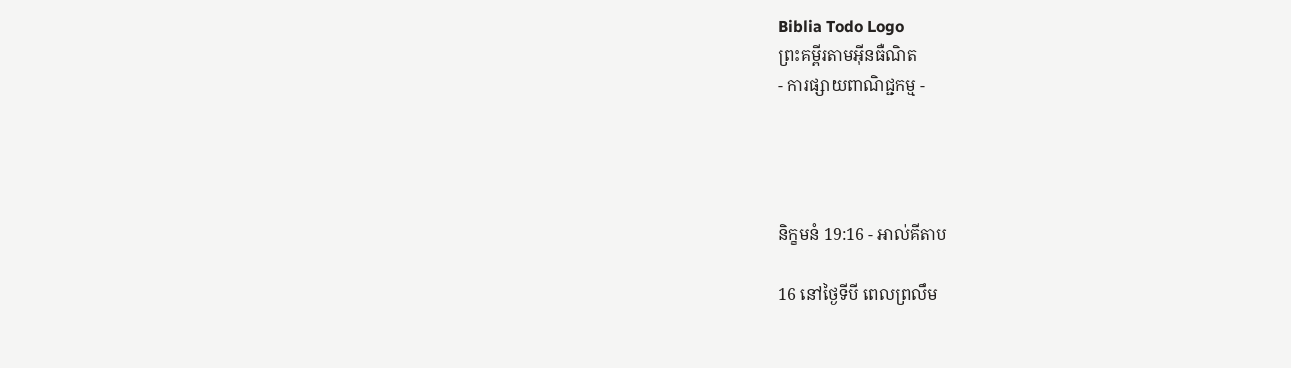Biblia Todo Logo
ព្រះគម្ពីរតាមអ៊ីនធឺណិត
- ការផ្សាយពាណិជ្ជកម្ម -




និក្ខមនំ 19:16 - អាល់គីតាប

16 នៅថ្ងៃទីបី ពេលព្រលឹម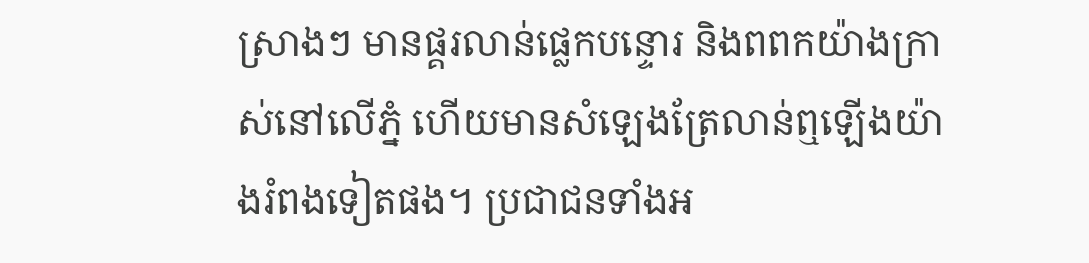ស្រាងៗ មានផ្គរលាន់ផ្លេកបន្ទោរ និងពពកយ៉ាងក្រាស់នៅលើភ្នំ ហើយមានសំឡេងត្រែលាន់ឮឡើងយ៉ាងរំពងទៀតផង។ ប្រជា‌ជនទាំងអ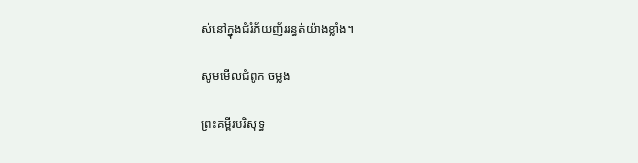ស់នៅក្នុងជំរំភ័យញ័ររន្ធត់យ៉ាងខ្លាំង។

សូមមើលជំពូក ចម្លង

ព្រះគម្ពីរបរិសុទ្ធ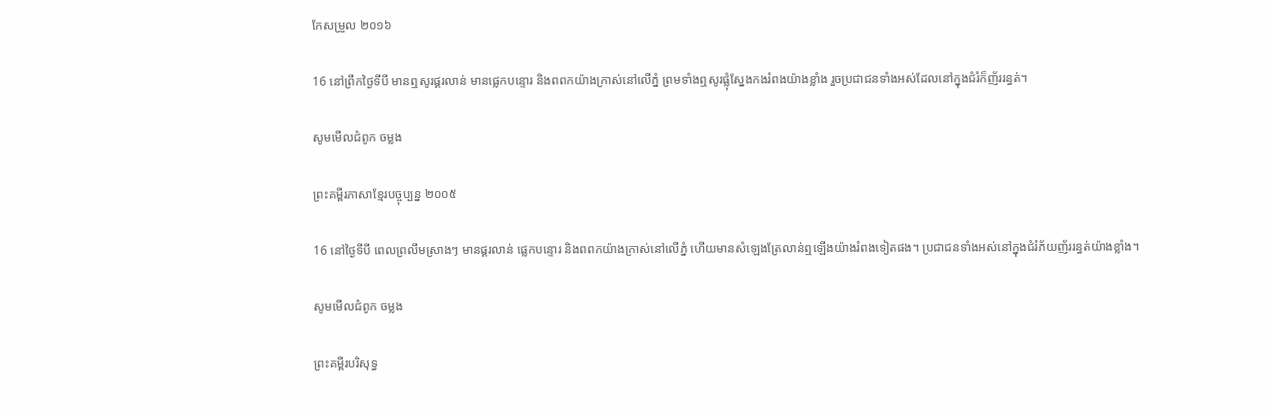កែសម្រួល ២០១៦

16 នៅព្រឹកថ្ងៃទីបី មានឮសូរផ្គរលាន់ មានផ្លេក‌បន្ទោរ និងពពកយ៉ាងក្រាស់នៅលើភ្នំ ព្រមទាំងឮសូរផ្លុំស្នែងកងរំពងយ៉ាងខ្លាំង រួចប្រជា‌ជនទាំងអស់ដែលនៅក្នុងជំរំក៏ញ័ររន្ធត់។

សូមមើលជំពូក ចម្លង

ព្រះគម្ពីរភាសាខ្មែរបច្ចុប្បន្ន ២០០៥

16 នៅថ្ងៃទីបី ពេលព្រលឹមស្រាងៗ មានផ្គរ‌លាន់ ផ្លេកបន្ទោរ និងពពកយ៉ាងក្រាស់នៅលើភ្នំ ហើយមានសំឡេងត្រែលាន់ឮឡើងយ៉ាងរំពងទៀតផង។ ប្រជា‌ជនទាំងអស់នៅក្នុងជំរំភ័យញ័ររន្ធត់យ៉ាងខ្លាំង។

សូមមើលជំពូក ចម្លង

ព្រះគម្ពីរបរិសុទ្ធ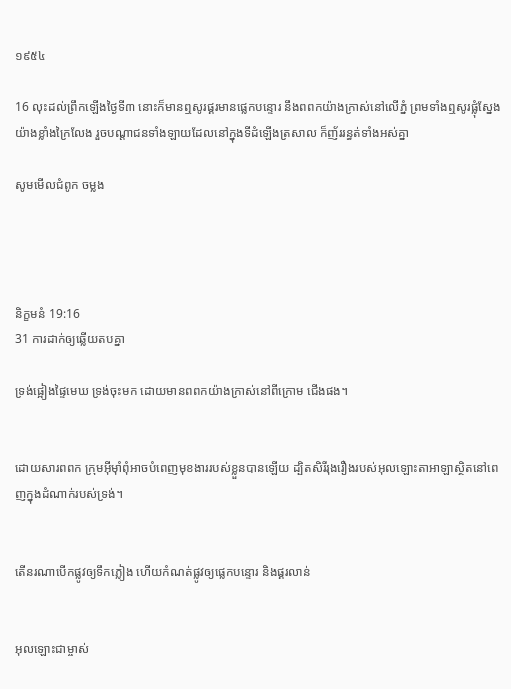១៩៥៤

16 លុះដល់ព្រឹកឡើងថ្ងៃទី៣ នោះក៏មានឮសូរផ្គរមានផ្លេក‌បន្ទោរ នឹងពពកយ៉ាងក្រាស់នៅលើភ្នំ ព្រមទាំងឮសូរផ្លុំស្នែងយ៉ាងខ្លាំងក្រៃ‌លែង រួចបណ្តាជនទាំង‌ឡាយដែលនៅក្នុងទីដំឡើងត្រសាល ក៏ញ័ររន្ធត់ទាំងអស់គ្នា

សូមមើលជំពូក ចម្លង




និក្ខមនំ 19:16
31 ការដាក់ឲ្យឆ្លើយតបគ្នា

ទ្រង់ផ្អៀងផ្ទៃមេឃ ទ្រង់ចុះមក ដោយមានពពកយ៉ាងក្រាស់នៅពីក្រោម ជើងផង។


ដោយ‌សារពពក ក្រុមអ៊ីមុាំពុំអាចបំពេញមុខ‌ងាររបស់ខ្លួនបានឡើយ ដ្បិតសិរី‌រុង‌រឿងរបស់អុលឡោះ‌តាអាឡាស្ថិតនៅពេញក្នុងដំណាក់របស់ទ្រង់។


តើនរណាបើកផ្លូវឲ្យទឹកភ្លៀង ហើយកំណត់ផ្លូវឲ្យផ្លេកបន្ទោរ និងផ្គរ‌លាន់


អុលឡោះជាម្ចាស់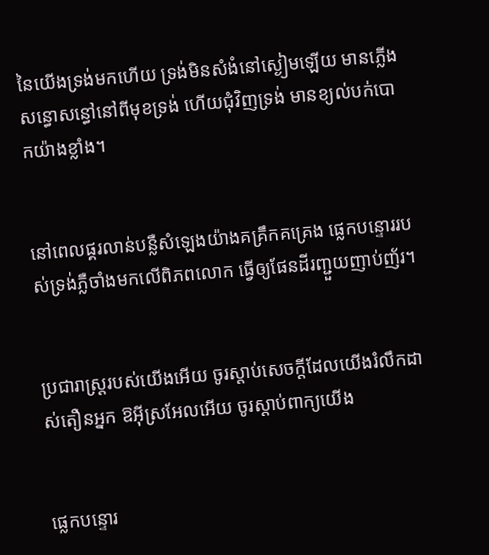នៃយើងទ្រង់មកហើយ ទ្រង់មិនសំងំនៅស្ងៀមឡើយ មានភ្លើងសន្ធោ‌សន្ធៅនៅពីមុខទ្រង់ ហើយជុំ‌វិញទ្រង់ មានខ្យល់បក់បោកយ៉ាងខ្លាំង។


នៅពេលផ្គរ‌លាន់បន្លឺសំឡេងយ៉ាងគគ្រឹក‌គគ្រេង ផ្លេកបន្ទោររបស់ទ្រង់ភ្លឺចាំងមកលើពិភពលោក ធ្វើឲ្យផែនដីរញ្ជួយញាប់‌ញ័រ។


ប្រជា‌រាស្ត្ររបស់យើងអើយ ចូរស្ដាប់សេចក្ដីដែលយើងរំលឹកដាស់‌តឿនអ្នក ឱអ៊ីស្រ‌អែលអើយ ចូរស្ដាប់ពាក្យយើង


ផ្លេកបន្ទោរ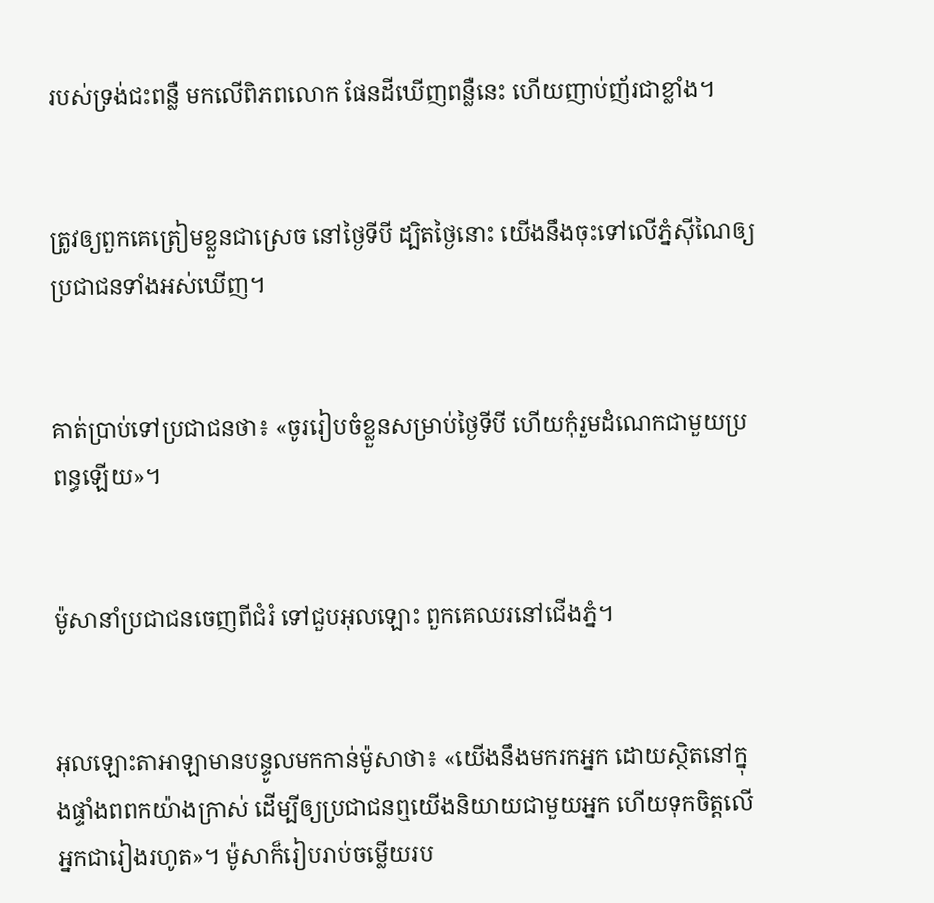របស់ទ្រង់ជះពន្លឺ មកលើពិភពលោក ផែនដីឃើញពន្លឺនេះ ហើយញាប់‌ញ័រជាខ្លាំង។


ត្រូវឲ្យពួកគេត្រៀមខ្លួនជាស្រេច នៅថ្ងៃទីបី ដ្បិតថ្ងៃនោះ យើងនឹងចុះទៅលើភ្នំស៊ីណៃឲ្យប្រជា‌ជនទាំងអស់ឃើញ។


គាត់ប្រាប់ទៅប្រជា‌ជនថា៖ «ចូររៀបចំខ្លួនសម្រាប់ថ្ងៃទីបី ហើយកុំរួមដំណេកជាមួយប្រពន្ធឡើយ»។


ម៉ូសានាំប្រជា‌ជនចេញពីជំរំ ទៅជួបអុលឡោះ ពួកគេឈរនៅជើងភ្នំ។


អុលឡោះ‌តាអាឡាមានបន្ទូលមកកាន់ម៉ូសាថា៖ «យើងនឹងមករកអ្នក ដោយស្ថិតនៅក្នុងផ្ទាំងពពកយ៉ាងក្រាស់ ដើម្បីឲ្យប្រជា‌ជនឮយើងនិយាយជាមួយអ្នក ហើយទុកចិត្តលើអ្នកជារៀងរហូត»។ ម៉ូសាក៏រៀបរាប់ចម្លើយរប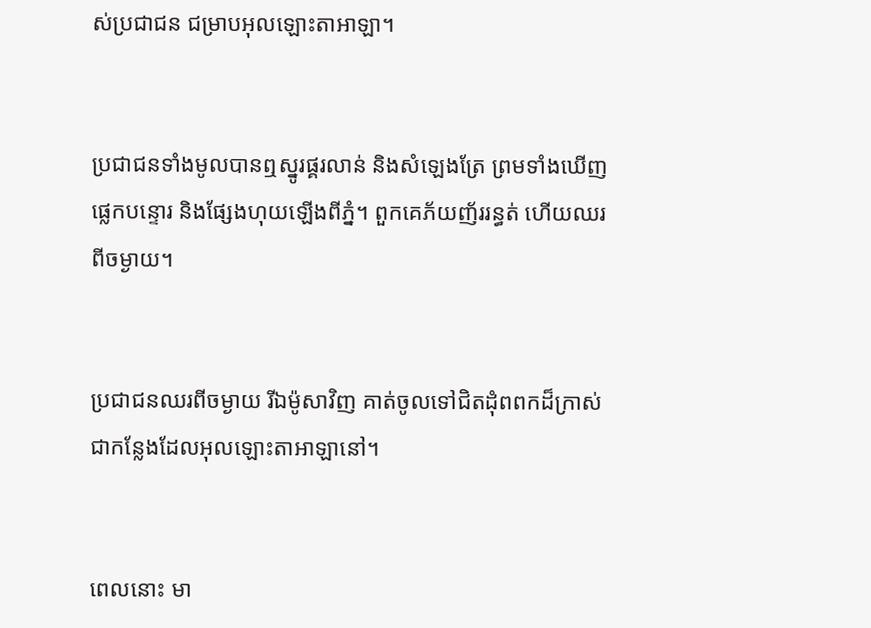ស់ប្រជា‌ជន ជម្រាបអុលឡោះ‌តាអាឡា។


ប្រជា‌ជនទាំងមូលបានឮស្នូរផ្គរលាន់ និងសំឡេងត្រែ ព្រមទាំងឃើញផ្លេកបន្ទោរ និងផ្សែងហុយឡើងពីភ្នំ។ ពួកគេភ័យញ័ររន្ធត់ ហើយឈរពីចម្ងាយ។


ប្រជា‌ជនឈរពីចម្ងាយ រីឯម៉ូសាវិញ គាត់ចូលទៅជិតដុំពពកដ៏ក្រាស់ ជាកន្លែងដែលអុលឡោះ‌តាអាឡានៅ។


ពេលនោះ មា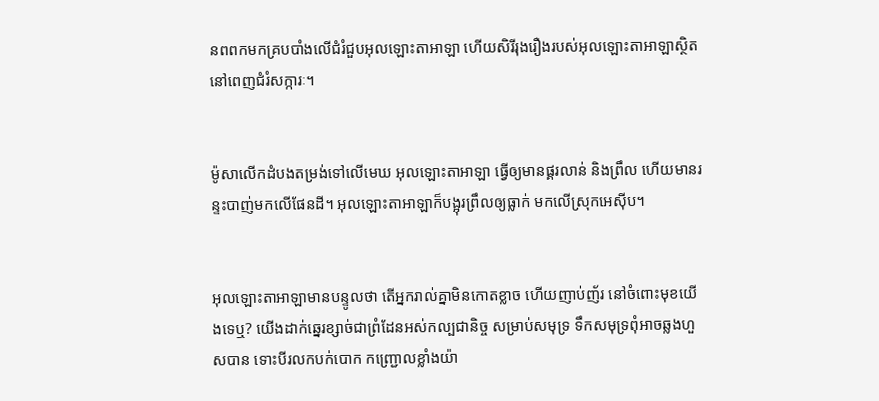នពពកមកគ្របបាំងលើជំរំជួបអុលឡោះ‌តាអាឡា ហើយសិរី‌រុង‌រឿងរបស់អុលឡោះ‌តាអាឡាស្ថិតនៅពេញជំរំ‌សក្ការៈ។


ម៉ូសាលើកដំបងតម្រង់ទៅលើមេឃ អុលឡោះ‌តាអាឡា ធ្វើឲ្យមានផ្គរលាន់ និងព្រឹល ហើយមានរន្ទះបាញ់មកលើផែនដី។ អុលឡោះ‌តាអាឡាក៏បង្អុរព្រឹលឲ្យធ្លាក់ មកលើស្រុកអេស៊ីប។


អុលឡោះ‌តាអាឡាមានបន្ទូលថា តើអ្នករាល់គ្នាមិនកោតខ្លាច ហើយញាប់‌ញ័រ នៅចំពោះមុខយើងទេឬ? យើងដាក់ឆ្នេរខ្សាច់ជាព្រំ‌ដែនអស់‌កល្បជា‌និច្ច សម្រាប់សមុទ្រ ទឹកសមុទ្រពុំអាចឆ្លងហួសបាន ទោះបីរលកបក់បោក កញ្ជ្រោលខ្លាំងយ៉ា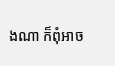ងណា ក៏ពុំអាច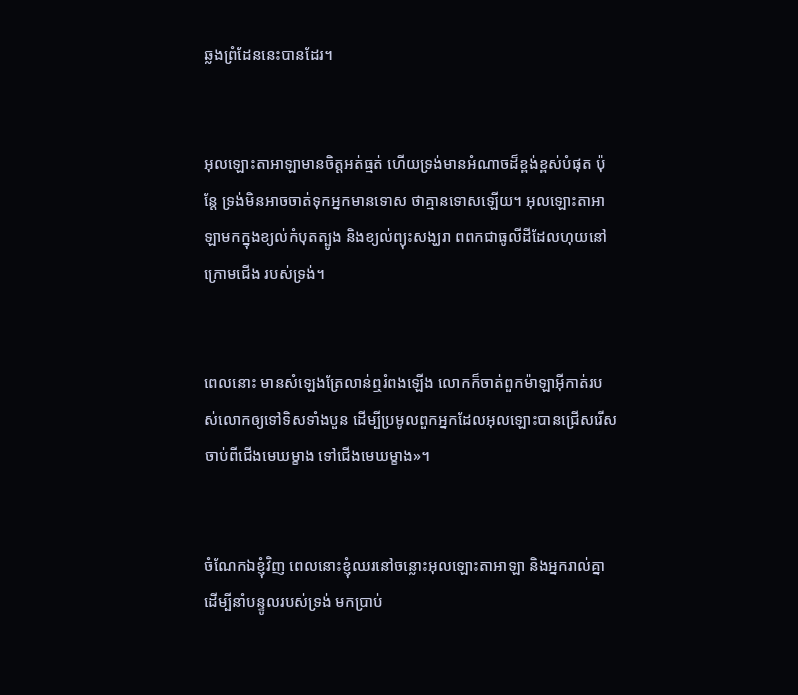ឆ្លងព្រំ‌ដែននេះបានដែរ។


អុលឡោះ‌តាអាឡាមានចិត្តអត់‌ធ្មត់ ហើយទ្រង់មានអំណាចដ៏ខ្ពង់‌ខ្ពស់បំផុត ប៉ុន្តែ ទ្រង់មិនអាចចាត់ទុកអ្នកមានទោស ថាគ្មានទោសឡើយ។ អុលឡោះ‌តាអាឡាមកក្នុងខ្យល់កំបុត‌ត្បូង និងខ្យល់ព្យុះសង្ឃរា ពពកជាធូលីដីដែលហុយនៅក្រោមជើង របស់ទ្រង់។


ពេលនោះ មានសំឡេងត្រែលាន់ឮរំពងឡើង លោកក៏ចាត់ពួកម៉ាឡា‌អ៊ីកាត់របស់លោកឲ្យទៅទិសទាំងបួន ដើម្បីប្រមូលពួកអ្នកដែលអុលឡោះបានជ្រើសរើស ចាប់ពីជើងមេឃម្ខាង ទៅជើងមេឃម្ខាង»។


ចំណែកឯខ្ញុំវិញ ពេលនោះខ្ញុំឈរនៅចន្លោះអុលឡោះ‌តាអាឡា និងអ្នករាល់គ្នា ដើម្បីនាំបន្ទូលរបស់ទ្រង់ មកប្រាប់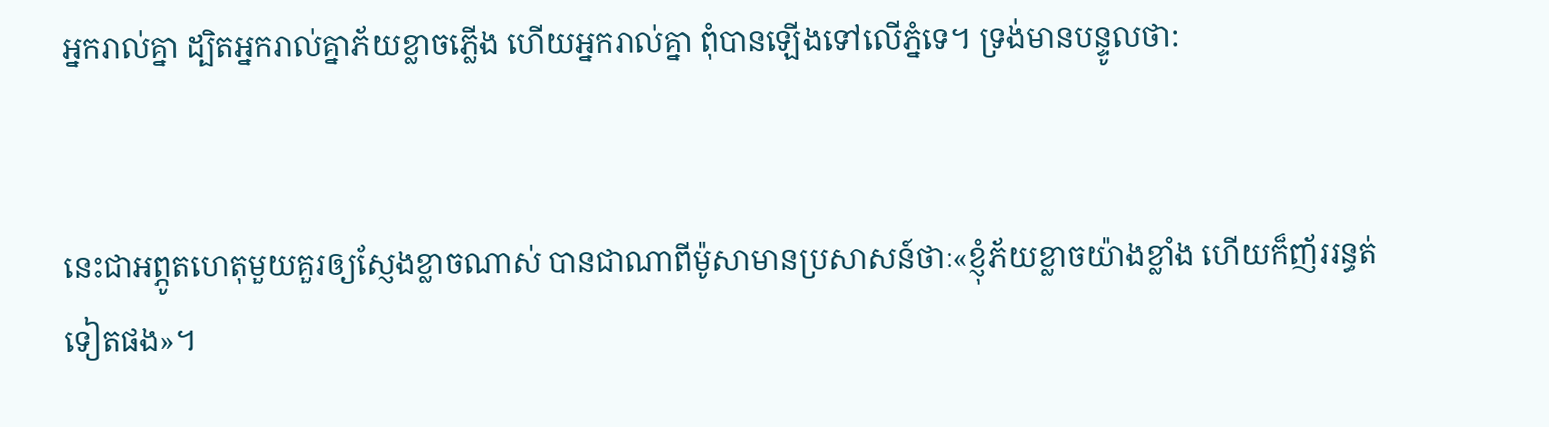អ្នករាល់គ្នា ដ្បិតអ្នករាល់គ្នាភ័យខ្លាចភ្លើង ហើយអ្នករាល់គ្នា ពុំបានឡើងទៅលើភ្នំទេ។ ទ្រង់មានបន្ទូលថា:


នេះជាអព្ភូត‌ហេតុមួយគួរឲ្យស្ញែងខ្លាចណាស់ បានជាណាពីម៉ូសាមានប្រសាសន៍ថាៈ«ខ្ញុំភ័យខ្លាចយ៉ាងខ្លាំង ហើយក៏ញ័ររន្ធត់ទៀតផង»។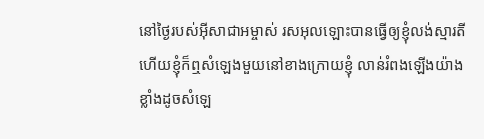នៅថ្ងៃរបស់អ៊ីសា‌ជាអម្ចាស់ រស‌អុលឡោះបានធ្វើឲ្យខ្ញុំលង់ស្មារតី ហើយខ្ញុំក៏ឮសំឡេងមួយនៅខាងក្រោយខ្ញុំ លាន់រំពងឡើងយ៉ាងខ្លាំងដូចសំឡេ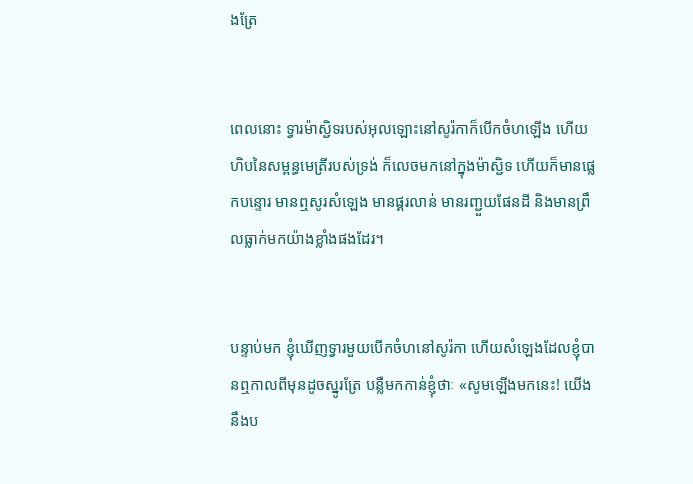ងត្រែ


ពេលនោះ ទ្វារម៉ាស្ជិទរបស់អុលឡោះនៅសូរ៉កាក៏បើកចំហឡើង ហើយហិបនៃសម្ពន្ធ‌មេត្រីរបស់ទ្រង់ ក៏លេចមកនៅក្នុងម៉ាស្ជិទ ហើយក៏មានផ្លេកបន្ទោរ មានឮសូរសំឡេង មានផ្គរ‌លាន់ មានរញ្ជួយផែនដី និងមានព្រឹលធ្លាក់មកយ៉ាងខ្លាំងផងដែរ។


បន្ទាប់មក ខ្ញុំឃើញទ្វារមួយបើកចំហនៅសូរ៉កា ហើយសំឡេងដែលខ្ញុំបានឮកាលពីមុនដូចស្នូរត្រែ បន្លឺមកកាន់ខ្ញុំថាៈ «សូមឡើងមកនេះ! យើងនឹងប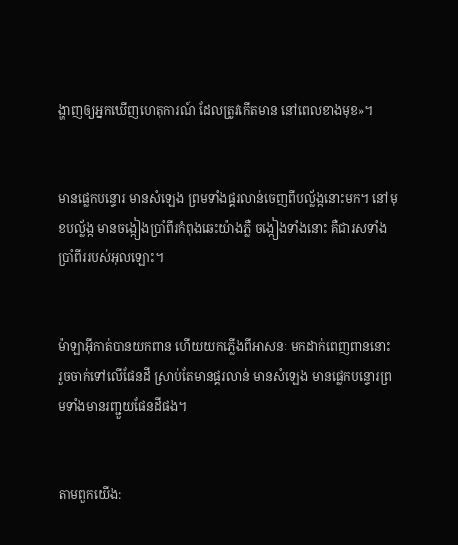ង្ហាញឲ្យអ្នកឃើញហេតុ‌ការណ៍ ដែលត្រូវកើតមាន នៅពេលខាងមុខ»។


មានផ្លេកបន្ទោរ មានសំឡេង ព្រមទាំងផ្គរ‌លាន់ចេញពីបល្ល័ង្កនោះមក។ នៅមុខបល្ល័ង្ក មានចង្កៀងប្រាំពីរកំពុងឆេះយ៉ាងភ្លឺ ចង្កៀងទាំងនោះ គឺជារសទាំងប្រាំពីររបស់អុលឡោះ។


ម៉ាឡា‌អ៊ីកាត់បានយកពាន ហើយយកភ្លើងពីអាសនៈ មកដាក់ពេញពាននោះ រួចចាក់ទៅលើផែនដី ស្រាប់តែមានផ្គរ‌លាន់ មានសំឡេង មានផ្លេកបន្ទោរព្រមទាំងមានរញ្ជួយផែនដីផង។


តាមពួកយើង: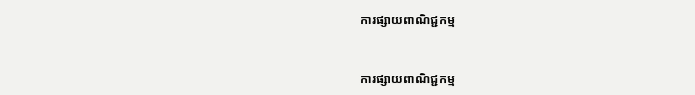ការផ្សាយពាណិជ្ជកម្ម


ការផ្សាយពាណិជ្ជកម្ម